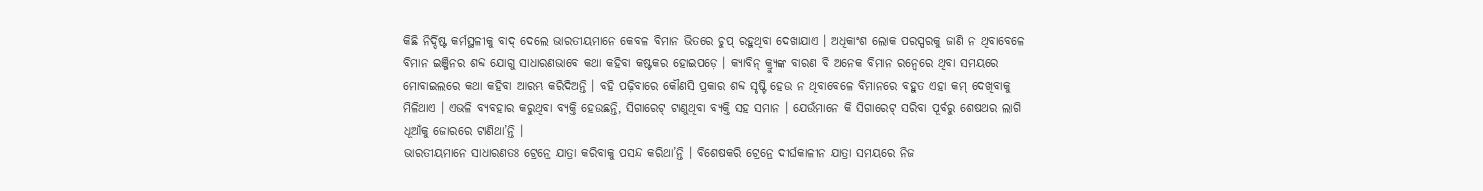କିଛି ନିର୍ଦ୍ଦିଷ୍ଟ କର୍ମସ୍ଥଳୀକୁ ବାଦ୍ ଦେଲେ ଭାରତୀୟମାନେ କେବଳ ବିମାନ ଭିତରେ ଚୁପ୍ ରହୁଥିବା ଦେଖାଯାଏ । ଅଧିକାଂଶ ଲୋକ ପରସ୍ପରକୁ ଜାଣି ନ ଥିବାବେଳେ ବିମାନ ଇଞ୍ଜିନର ଶବ୍ଦ ଯୋଗୁ ସାଧାରଣଭାବେ କଥା କହିବା କଷ୍ଟକର ହୋଇପଡ଼େ । କ୍ୟାବିନ୍ କ୍ର୍ୟୁଙ୍କ ବାରଣ ବି ଅନେକ ବିମାନ ରନ୍ୱେରେ ଥିବା ସମୟରେ ମୋବାଇଲରେ କଥା କହିବା ଆରମ୍ଭ କରିଦିଅନ୍ତି । ବହି ପଢ଼ିବାରେ କୌଣସି ପ୍ରକାର ଶବ୍ଦ ସୃଷ୍ଟି ହେଉ ନ ଥିବାବେଳେ ବିମାନରେ ବହୁତ ଏହା କମ୍ ଦେଖିବାକୁ ମିଳିଥାଏ । ଏଭଳି ବ୍ୟବହାର କରୁଥିବା ବ୍ୟକ୍ତି ହେଉଛନ୍ତି, ସିଗାରେଟ୍ ଟାଣୁଥିବା ବ୍ୟକ୍ତି ସହ ସମାନ । ଯେଉଁମାନେ କି ସିଗାରେଟ୍ ସରିବା ପୂର୍ବରୁ ଶେଷଥର ଲାଗି ଧୂଆଁକୁ ଜୋରରେ ଟାଣିଥା’ନ୍ତି ।
ଭାରତୀୟମାନେ ସାଧାରଣତଃ ଟ୍ରେନ୍ରେ ଯାତ୍ରା କରିବାକୁ ପସନ୍ଦ କରିଥା’ନ୍ତି । ବିଶେଷକରି ଟ୍ରେନ୍ରେ ଦୀର୍ଘକାଳୀନ ଯାତ୍ରା ସମୟରେ ନିଜ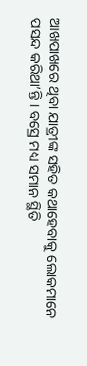ଆଖପାଖରେ ଥିବା ଯାତ୍ରୀଙ୍କ ସହିତ କଥାହେବାକୁ ଲୋକମାନେ ପସନ୍ଦ କରିଥା’ନ୍ତି । ବସ୍ରେ ମଧ୍ୟ ସମାନ ସ୍ଥିତି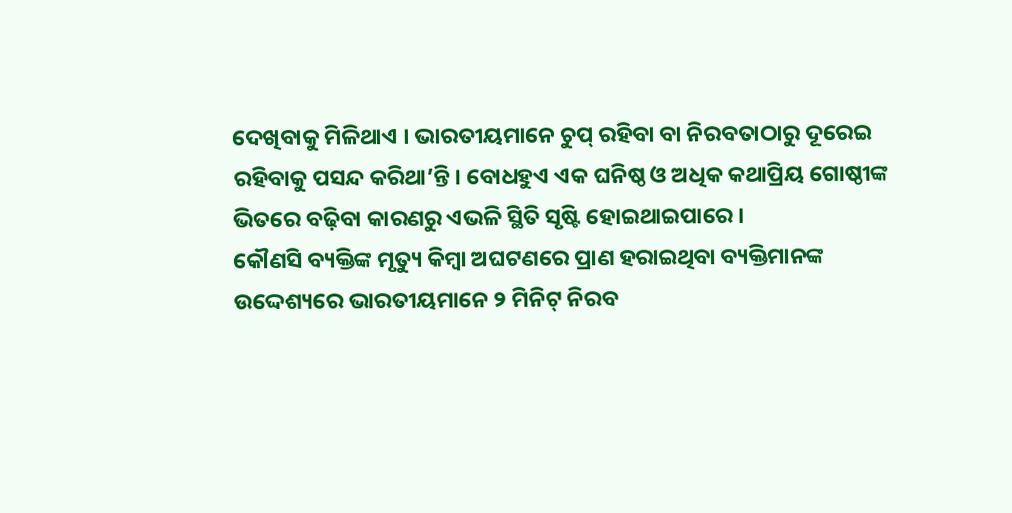ଦେଖିବାକୁ ମିଳିଥାଏ । ଭାରତୀୟମାନେ ଚୁପ୍ ରହିବା ବା ନିରବତାଠାରୁ ଦୂରେଇ ରହିବାକୁ ପସନ୍ଦ କରିଥା’ନ୍ତି । ବୋଧହୁଏ ଏକ ଘନିଷ୍ଠ ଓ ଅଧିକ କଥାପ୍ରିୟ ଗୋଷ୍ଠୀଙ୍କ ଭିତରେ ବଢ଼ିବା କାରଣରୁ ଏଭଳି ସ୍ଥିତି ସୃଷ୍ଟି ହୋଇଥାଇପାରେ ।
କୌଣସି ବ୍ୟକ୍ତିଙ୍କ ମୃତ୍ୟୁ କିମ୍ବା ଅଘଟଣରେ ପ୍ରାଣ ହରାଇଥିବା ବ୍ୟକ୍ତିମାନଙ୍କ ଉଦ୍ଦେଶ୍ୟରେ ଭାରତୀୟମାନେ ୨ ମିନିଟ୍ ନିରବ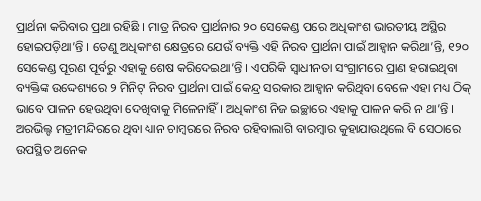ପ୍ରାର୍ଥନା କରିବାର ପ୍ରଥା ରହିଛି । ମାତ୍ର ନିରବ ପ୍ରାର୍ଥନାର ୨୦ ସେକେଣ୍ଡ ପରେ ଅଧିକାଂଶ ଭାରତୀୟ ଅସ୍ଥିର ହୋଇପଡ଼ିଥା’ନ୍ତି । ତେଣୁ ଅଧିକାଂଶ କ୍ଷେତ୍ରରେ ଯେଉଁ ବ୍ୟକ୍ତି ଏହି ନିରବ ପ୍ରାର୍ଥନା ପାଇଁ ଆହ୍ୱାନ କରିଥା’ନ୍ତି, ୧୨୦ ସେକେଣ୍ଡ ପୂରଣ ପୂର୍ବରୁ ଏହାକୁ ଶେଷ କରିଦେଇଥା’ନ୍ତି । ଏପରିକି ସ୍ୱାଧୀନତା ସଂଗ୍ରାମରେ ପ୍ରାଣ ହରାଇଥିବା ବ୍ୟକ୍ତିଙ୍କ ଉଦ୍ଦେଶ୍ୟରେ ୨ ମିନିଟ୍ ନିରବ ପ୍ରାର୍ଥନା ପାଇଁ କେନ୍ଦ୍ର ସରକାର ଆହ୍ୱାନ କରିଥିବା ବେଳେ ଏହା ମଧ୍ୟ ଠିକ୍ ଭାବେ ପାଳନ ହେଉଥିବା ଦେଖିବାକୁ ମିଳେନାହିଁ । ଅଧିକାଂଶ ନିଜ ଇଚ୍ଛାରେ ଏହାକୁ ପାଳନ କରି ନ ଥା’ନ୍ତି । ଅରଭିଲ୍ଙ ମତ୍ରୀମନ୍ଦିରରେ ଥିବା ଧ୍ୟାନ ଚାମ୍ବରରେ ନିରବ ରହିବାଲାଗି ବାରମ୍ବାର କୁହାଯାଉଥିଲେ ବି ସେଠାରେ ଉପସ୍ଥିତ ଅନେକ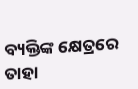ବ୍ୟକ୍ତିଙ୍କ କ୍ଷେତ୍ରରେ ତାହା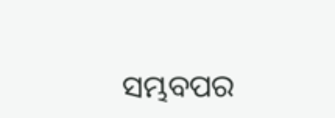ସମ୍ଭବପର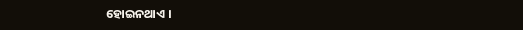ହୋଇନଥାଏ ।